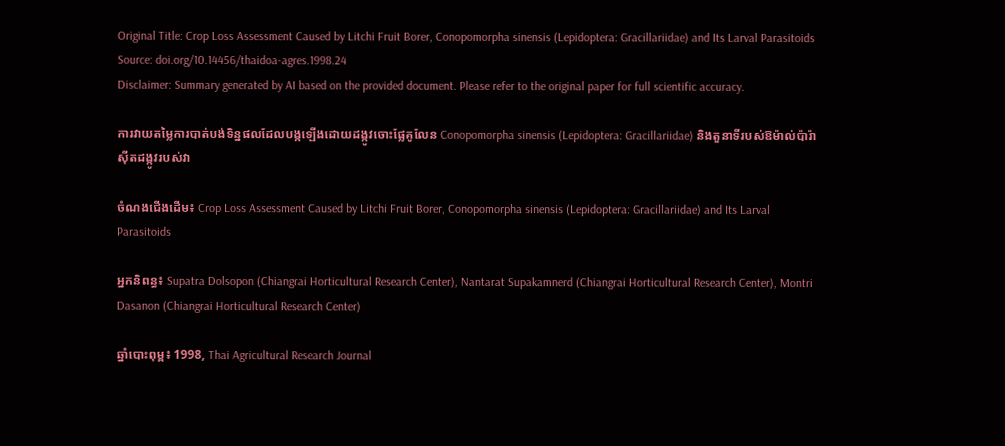Original Title: Crop Loss Assessment Caused by Litchi Fruit Borer, Conopomorpha sinensis (Lepidoptera: Gracillariidae) and Its Larval Parasitoids
Source: doi.org/10.14456/thaidoa-agres.1998.24
Disclaimer: Summary generated by AI based on the provided document. Please refer to the original paper for full scientific accuracy.

ការវាយតម្លៃការបាត់បង់ទិន្នផលដែលបង្កឡើងដោយដង្កូវចោះផ្លែគូលែន Conopomorpha sinensis (Lepidoptera: Gracillariidae) និងតួនាទីរបស់ឱម៉ាល់ប៉ារ៉ាស៊ីតដង្កូវរបស់វា

ចំណងជើងដើម៖ Crop Loss Assessment Caused by Litchi Fruit Borer, Conopomorpha sinensis (Lepidoptera: Gracillariidae) and Its Larval Parasitoids

អ្នកនិពន្ធ៖ Supatra Dolsopon (Chiangrai Horticultural Research Center), Nantarat Supakamnerd (Chiangrai Horticultural Research Center), Montri Dasanon (Chiangrai Horticultural Research Center)

ឆ្នាំបោះពុម្ព៖ 1998, Thai Agricultural Research Journal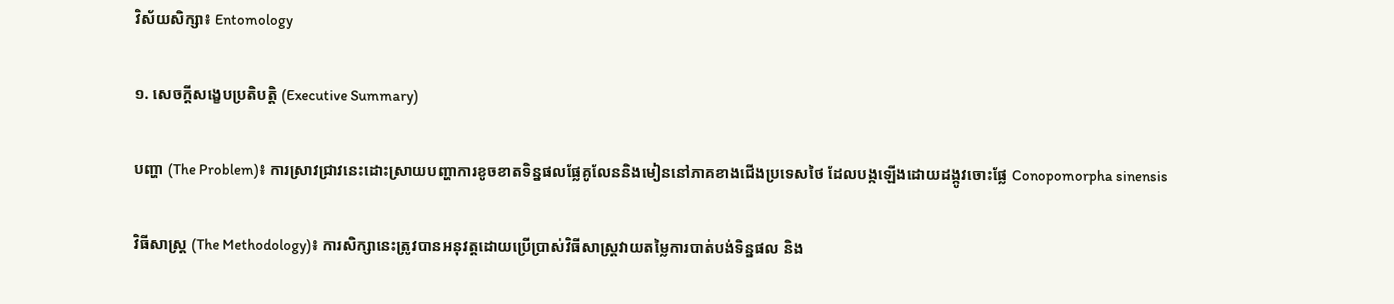វិស័យសិក្សា៖ Entomology

១. សេចក្តីសង្ខេបប្រតិបត្តិ (Executive Summary)

បញ្ហា (The Problem)៖ ការស្រាវជ្រាវនេះដោះស្រាយបញ្ហាការខូចខាតទិន្នផលផ្លែគូលែននិងមៀននៅភាគខាងជើងប្រទេសថៃ ដែលបង្កឡើងដោយដង្កូវចោះផ្លែ Conopomorpha sinensis

វិធីសាស្ត្រ (The Methodology)៖ ការសិក្សានេះត្រូវបានអនុវត្តដោយប្រើប្រាស់វិធីសាស្ត្រវាយតម្លៃការបាត់បង់ទិន្នផល និង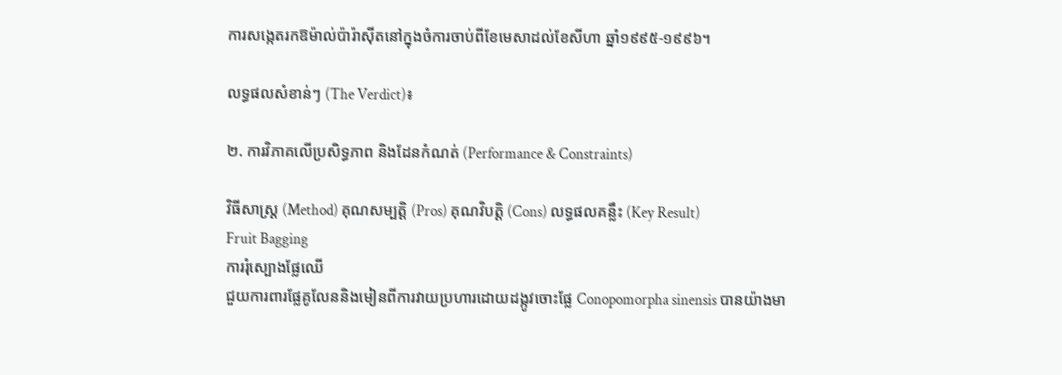ការសង្កេតរកឱម៉ាល់ប៉ារ៉ាស៊ីតនៅក្នុងចំការចាប់ពីខែមេសាដល់ខែសីហា ឆ្នាំ១៩៩៥-១៩៩៦។

លទ្ធផលសំខាន់ៗ (The Verdict)៖

២. ការវិភាគលើប្រសិទ្ធភាព និងដែនកំណត់ (Performance & Constraints)

វិធីសាស្ត្រ (Method) គុណសម្បត្តិ (Pros) គុណវិបត្តិ (Cons) លទ្ធផលគន្លឹះ (Key Result)
Fruit Bagging
ការរុំស្បោងផ្លែឈើ
ជួយការពារផ្លែគូលែននិងមៀនពីការវាយប្រហារដោយដង្កូវចោះផ្លែ Conopomorpha sinensis បានយ៉ាងមា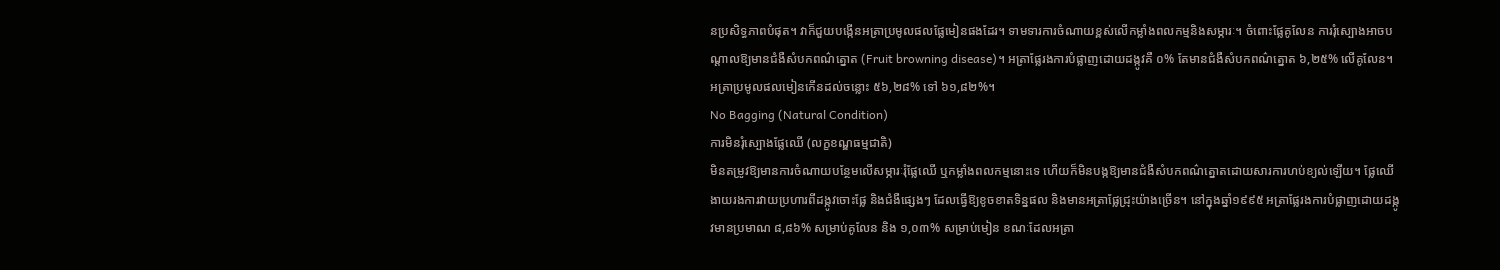នប្រសិទ្ធភាពបំផុត។ វាក៏ជួយបង្កើនអត្រាប្រមូលផលផ្លែមៀនផងដែរ។ ទាមទារការចំណាយខ្ពស់លើកម្លាំងពលកម្មនិងសម្ភារៈ។ ចំពោះផ្លែគូលែន ការរុំស្បោងអាចបណ្តាលឱ្យមានជំងឺសំបកពណ៌ត្នោត (Fruit browning disease)។ អត្រាផ្លែរងការបំផ្លាញដោយដង្កូវគឺ ០% តែមានជំងឺសំបកពណ៌ត្នោត ៦,២៥% លើគូលែន។ អត្រាប្រមូលផលមៀនកើនដល់ចន្លោះ ៥៦,២៨% ទៅ ៦១,៨២%។
No Bagging (Natural Condition)
ការមិនរុំស្បោងផ្លែឈើ (លក្ខខណ្ឌធម្មជាតិ)
មិនតម្រូវឱ្យមានការចំណាយបន្ថែមលើសម្ភារៈរុំផ្លែឈើ ឬកម្លាំងពលកម្មនោះទេ ហើយក៏មិនបង្កឱ្យមានជំងឺសំបកពណ៌ត្នោតដោយសារការហប់ខ្យល់ឡើយ។ ផ្លែឈើងាយរងការវាយប្រហារពីដង្កូវចោះផ្លែ និងជំងឺផ្សេងៗ ដែលធ្វើឱ្យខូចខាតទិន្នផល និងមានអត្រាផ្លែជ្រុះយ៉ាងច្រើន។ នៅក្នុងឆ្នាំ១៩៩៥ អត្រាផ្លែរងការបំផ្លាញដោយដង្កូវមានប្រមាណ ៨,៨៦% សម្រាប់គូលែន និង ១,០៣% សម្រាប់មៀន ខណៈដែលអត្រា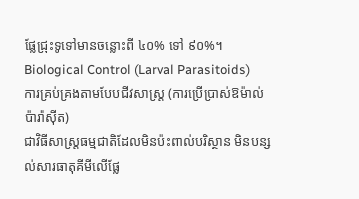ផ្លែជ្រុះទូទៅមានចន្លោះពី ៤០% ទៅ ៩០%។
Biological Control (Larval Parasitoids)
ការគ្រប់គ្រងតាមបែបជីវសាស្រ្ត (ការប្រើប្រាស់ឱម៉ាល់ប៉ារ៉ាស៊ីត)
ជាវិធីសាស្ត្រធម្មជាតិដែលមិនប៉ះពាល់បរិស្ថាន មិនបន្សល់សារធាតុគីមីលើផ្លែ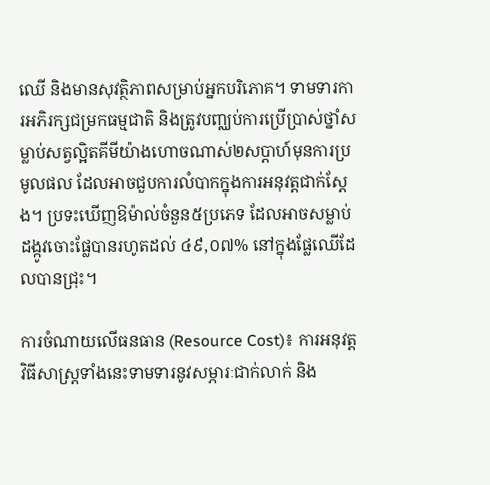ឈើ និងមានសុវត្ថិភាពសម្រាប់អ្នកបរិភោគ។ ទាមទារការអភិរក្សជម្រកធម្មជាតិ និងត្រូវបញ្ឈប់ការប្រើប្រាស់ថ្នាំសម្លាប់សត្វល្អិតគីមីយ៉ាងហោចណាស់២សប្តាហ៍មុនការប្រមូលផល ដែលអាចជួបការលំបាកក្នុងការអនុវត្តជាក់ស្តែង។ ប្រទះឃើញឱម៉ាល់ចំនួន៥ប្រភេទ ដែលអាចសម្លាប់ដង្កូវចោះផ្លែបានរហូតដល់ ៤៩,០៧% នៅក្នុងផ្លែឈើដែលបានជ្រុះ។

ការចំណាយលើធនធាន (Resource Cost)៖ ការអនុវត្តវិធីសាស្ត្រទាំងនេះទាមទារនូវសម្ភារៈជាក់លាក់ និង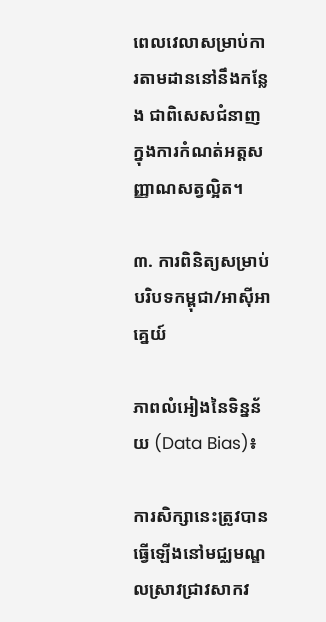ពេលវេលាសម្រាប់ការតាមដាននៅនឹងកន្លែង ជាពិសេសជំនាញក្នុងការកំណត់អត្តសញ្ញាណសត្វល្អិត។

៣. ការពិនិត្យសម្រាប់បរិបទកម្ពុជា/អាស៊ីអាគ្នេយ៍

ភាពលំអៀងនៃទិន្នន័យ (Data Bias)៖

ការសិក្សានេះត្រូវបានធ្វើឡើងនៅមជ្ឈមណ្ឌលស្រាវជ្រាវសាកវ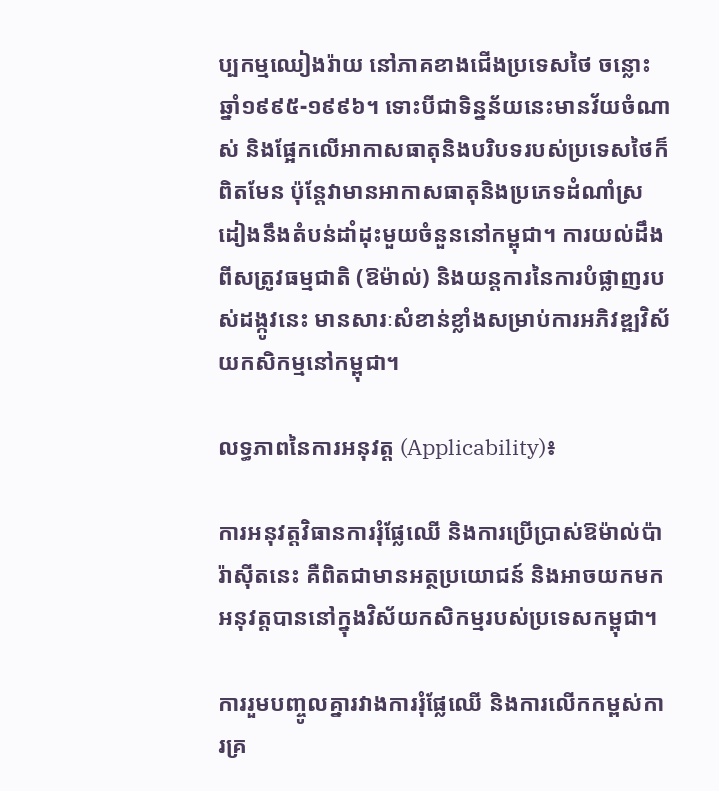ប្បកម្មឈៀងរ៉ាយ នៅភាគខាងជើងប្រទេសថៃ ចន្លោះឆ្នាំ១៩៩៥-១៩៩៦។ ទោះបីជាទិន្នន័យនេះមានវ័យចំណាស់ និងផ្អែកលើអាកាសធាតុនិងបរិបទរបស់ប្រទេសថៃក៏ពិតមែន ប៉ុន្តែវាមានអាកាសធាតុនិងប្រភេទដំណាំស្រដៀងនឹងតំបន់ដាំដុះមួយចំនួននៅកម្ពុជា។ ការយល់ដឹងពីសត្រូវធម្មជាតិ (ឱម៉ាល់) និងយន្តការនៃការបំផ្លាញរបស់ដង្កូវនេះ មានសារៈសំខាន់ខ្លាំងសម្រាប់ការអភិវឌ្ឍវិស័យកសិកម្មនៅកម្ពុជា។

លទ្ធភាពនៃការអនុវត្ត (Applicability)៖

ការអនុវត្តវិធានការរុំផ្លែឈើ និងការប្រើប្រាស់ឱម៉ាល់ប៉ារ៉ាស៊ីតនេះ គឺពិតជាមានអត្ថប្រយោជន៍ និងអាចយកមកអនុវត្តបាននៅក្នុងវិស័យកសិកម្មរបស់ប្រទេសកម្ពុជា។

ការរួមបញ្ចូលគ្នារវាងការរុំផ្លែឈើ និងការលើកកម្ពស់ការគ្រ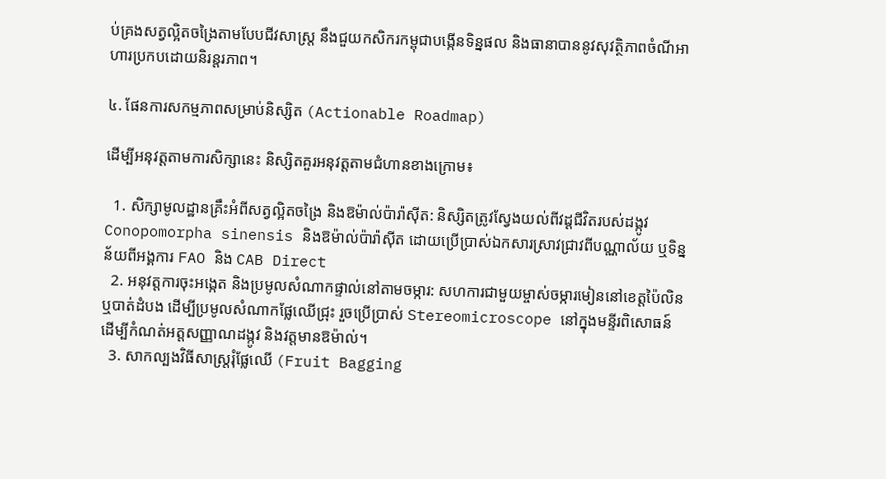ប់គ្រងសត្វល្អិតចង្រៃតាមបែបជីវសាស្រ្ត នឹងជួយកសិករកម្ពុជាបង្កើនទិន្នផល និងធានាបាននូវសុវត្ថិភាពចំណីអាហារប្រកបដោយនិរន្តរភាព។

៤. ផែនការសកម្មភាពសម្រាប់និស្សិត (Actionable Roadmap)

ដើម្បីអនុវត្តតាមការសិក្សានេះ និស្សិតគួរអនុវត្តតាមជំហានខាងក្រោម៖

  1. សិក្សាមូលដ្ឋានគ្រឹះអំពីសត្វល្អិតចង្រៃ និងឱម៉ាល់ប៉ារ៉ាស៊ីត: និស្សិតត្រូវស្វែងយល់ពីវដ្តជីវិតរបស់ដង្កូវ Conopomorpha sinensis និងឱម៉ាល់ប៉ារ៉ាស៊ីត ដោយប្រើប្រាស់ឯកសារស្រាវជ្រាវពីបណ្ណាល័យ ឬទិន្នន័យពីអង្គការ FAO និង CAB Direct
  2. អនុវត្តការចុះអង្កេត និងប្រមូលសំណាកផ្ទាល់នៅតាមចម្ការ: សហការជាមួយម្ចាស់ចម្ការមៀននៅខេត្តប៉ៃលិន ឬបាត់ដំបង ដើម្បីប្រមូលសំណាកផ្លែឈើជ្រុះ រួចប្រើប្រាស់ Stereomicroscope នៅក្នុងមន្ទីរពិសោធន៍ដើម្បីកំណត់អត្តសញ្ញាណដង្កូវ និងវត្តមានឱម៉ាល់។
  3. សាកល្បងវិធីសាស្ត្ររុំផ្លែឈើ (Fruit Bagging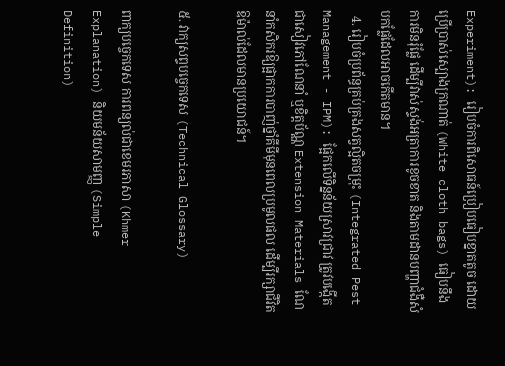Experiment): រៀបចំការពិសោធន៍ប្រៀបធៀបខ្នាតតូច ដោយប្រើប្រាស់ស្បោងក្រណាត់ (White cloth bags) ធៀបនឹងការមិនរុំផ្លែ ដើម្បីវាស់ស្ទង់អត្រាការខូចខាត និងតាមដានបញ្ហាជំងឺសំបកផ្លែដែលអាចកើតមាន។
  4. រៀបចំប្រព័ន្ធគ្រប់គ្រងសត្វល្អិតចម្រុះ (Integrated Pest Management - IPM): ផ្អែកលើទិន្នន័យស្រាវជ្រាវ ត្រូវបង្កើតជាសៀវភៅណែនាំ ឬខិត្តប័ណ្ណ Extension Materials ណែនាំកសិករឱ្យផ្អាកការបាញ់ថ្នាំគីមីមុនពេលប្រមូលផល ដើម្បីរក្សាជីវិតឱម៉ាល់ដែលមានប្រយោជន៍។

៥. វាក្យសព្ទបច្ចេកទេស (Technical Glossary)

ពាក្យបច្ចេកទេស ការពន្យល់ជាខេមរភាសា (Khmer Explanation) និយមន័យសាមញ្ញ (Simple Definition)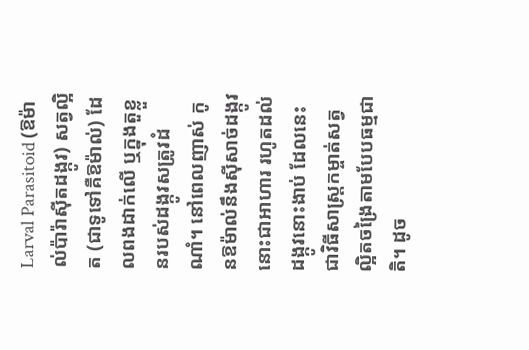Larval Parasitoid (ឱម៉ាល់ប៉ារ៉ាស៊ីតដង្កូវ) សត្វល្អិត (ជាទូទៅគឺឱម៉ាល់) ដែលពងដាក់លើ ឬក្នុងតួខ្លួនរបស់ដង្កូវសត្រូវដំណាំ។ នៅពេលញាស់ កូនឱម៉ាល់នឹងស៊ីសាច់ដង្កូវនោះជាអាហារ រហូតដល់ដង្កូវនោះងាប់ ដែលនេះជាវិធីសាស្ត្រកម្ចាត់សត្វល្អិតចង្រៃតាមបែបធម្មជាតិ។ ដូច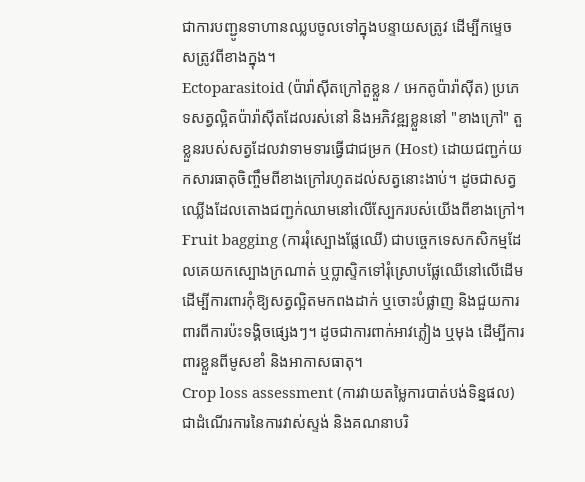ជាការបញ្ជូនទាហានឈ្លបចូលទៅក្នុងបន្ទាយសត្រូវ ដើម្បីកម្ទេចសត្រូវពីខាងក្នុង។
Ectoparasitoid (ប៉ារ៉ាស៊ីតក្រៅតួខ្លួន / អេកតូប៉ារ៉ាស៊ីត) ប្រភេទសត្វល្អិតប៉ារ៉ាស៊ីតដែលរស់នៅ និងអភិវឌ្ឍខ្លួននៅ "ខាងក្រៅ" តួខ្លួនរបស់សត្វដែលវាទាមទារធ្វើជាជម្រក (Host) ដោយជញ្ជក់យកសារធាតុចិញ្ចឹមពីខាងក្រៅរហូតដល់សត្វនោះងាប់។ ដូចជាសត្វឈ្លើងដែលតោងជញ្ជក់ឈាមនៅលើស្បែករបស់យើងពីខាងក្រៅ។
Fruit bagging (ការរុំស្បោងផ្លែឈើ) ជាបច្ចេកទេសកសិកម្មដែលគេយកស្បោងក្រណាត់ ឬប្លាស្ទិកទៅរុំស្រោបផ្លែឈើនៅលើដើម ដើម្បីការពារកុំឱ្យសត្វល្អិតមកពងដាក់ ឬចោះបំផ្លាញ និងជួយការពារពីការប៉ះទង្គិចផ្សេងៗ។ ដូចជាការពាក់អាវភ្លៀង ឬមុង ដើម្បីការពារខ្លួនពីមូសខាំ និងអាកាសធាតុ។
Crop loss assessment (ការវាយតម្លៃការបាត់បង់ទិន្នផល) ជាដំណើរការនៃការវាស់ស្ទង់ និងគណនាបរិ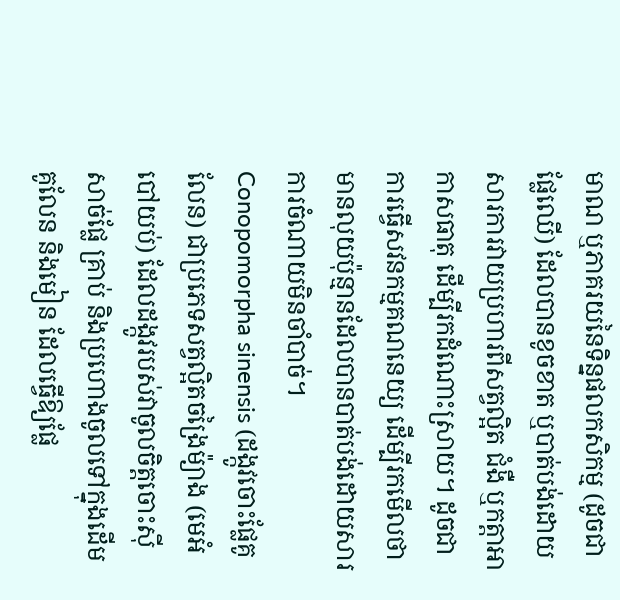មាណ ឬភាគរយនៃទិន្នផលកសិកម្ម (ដូចជាផ្លែឈើ) ដែលបានខូចខាត ឬបាត់បង់ដោយសារការវាយប្រហារពីសត្វល្អិត ជំងឺ ឬកត្តាអាកាសធាតុ ដើម្បីរកដំណោះស្រាយ។ ដូចជាការធ្វើសវនកម្មគណនេយ្យ ដើម្បីរកមើលថាមានលុយប៉ុន្មានដែលបានបាត់បង់ដោយសារការចំណាយមិនចាំបាច់។
Conopomorpha sinensis (ដង្កូវចោះផ្លែគូលែន) ជាប្រភេទសត្វល្អិតចង្រៃម៉្យាង (មេអំបៅយប់) ដែលដង្កូវរបស់វាចូលចិត្តចោះស៊ីសាច់ផ្លែ គ្រាប់ និងប្រហោងចូលទៅក្នុងដើមគូលែន និងមៀន ដែលធ្វើឱ្យផ្លែ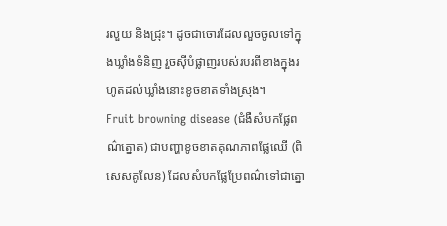រលួយ និងជ្រុះ។ ដូចជាចោរដែលលួចចូលទៅក្នុងឃ្លាំងទំនិញ រួចស៊ីបំផ្លាញរបស់របរពីខាងក្នុងរហូតដល់ឃ្លាំងនោះខូចខាតទាំងស្រុង។
Fruit browning disease (ជំងឺសំបកផ្លែពណ៌ត្នោត) ជាបញ្ហាខូចខាតគុណភាពផ្លែឈើ (ពិសេសគូលែន) ដែលសំបកផ្លែប្រែពណ៌ទៅជាត្នោ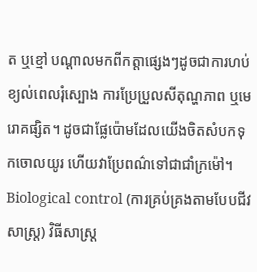ត ឬខ្មៅ បណ្ដាលមកពីកត្តាផ្សេងៗដូចជាការហប់ខ្យល់ពេលរុំស្បោង ការប្រែប្រួលសីតុណ្ហភាព ឬមេរោគផ្សិត។ ដូចជាផ្លែប៉ោមដែលយើងចិតសំបកទុកចោលយូរ ហើយវាប្រែពណ៌ទៅជាជាំក្រម៉ៅ។
Biological control (ការគ្រប់គ្រងតាមបែបជីវសាស្រ្ត) វិធីសាស្ត្រ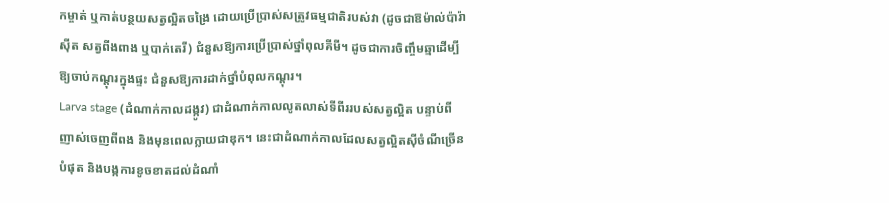កម្ចាត់ ឬកាត់បន្ថយសត្វល្អិតចង្រៃ ដោយប្រើប្រាស់សត្រូវធម្មជាតិរបស់វា (ដូចជាឱម៉ាល់ប៉ារ៉ាស៊ីត សត្វពីងពាង ឬបាក់តេរី) ជំនួសឱ្យការប្រើប្រាស់ថ្នាំពុលគីមី។ ដូចជាការចិញ្ចឹមឆ្មាដើម្បីឱ្យចាប់កណ្ដុរក្នុងផ្ទះ ជំនួសឱ្យការដាក់ថ្នាំបំពុលកណ្ដុរ។
Larva stage (ដំណាក់កាលដង្កូវ) ជាដំណាក់កាលលូតលាស់ទីពីររបស់សត្វល្អិត បន្ទាប់ពីញាស់ចេញពីពង និងមុនពេលក្លាយជាឌុក។ នេះជាដំណាក់កាលដែលសត្វល្អិតស៊ីចំណីច្រើនបំផុត និងបង្កការខូចខាតដល់ដំណាំ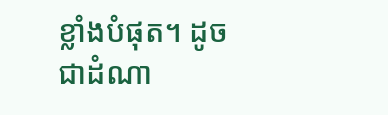ខ្លាំងបំផុត។ ដូចជាដំណា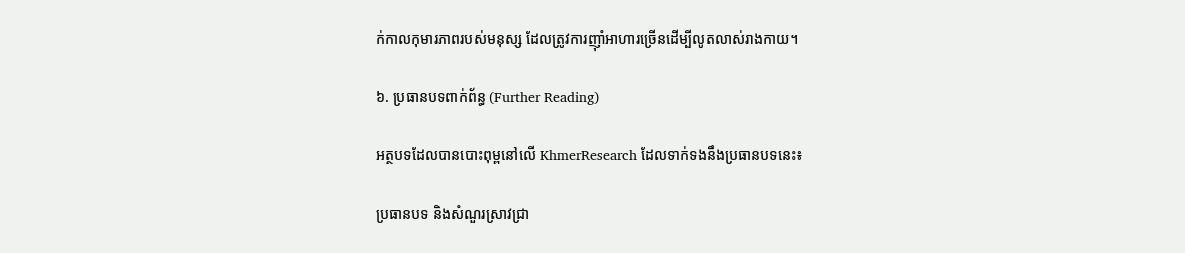ក់កាលកុមារភាពរបស់មនុស្ស ដែលត្រូវការញ៉ាំអាហារច្រើនដើម្បីលូតលាស់រាងកាយ។

៦. ប្រធានបទពាក់ព័ន្ធ (Further Reading)

អត្ថបទដែលបានបោះពុម្ពនៅលើ KhmerResearch ដែលទាក់ទងនឹងប្រធានបទនេះ៖

ប្រធានបទ និងសំណួរស្រាវជ្រា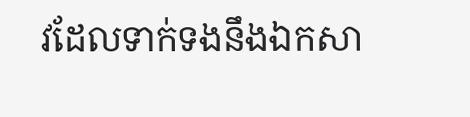វដែលទាក់ទងនឹងឯកសា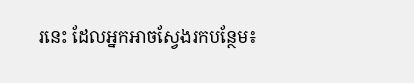រនេះ ដែលអ្នកអាចស្វែងរកបន្ថែម៖